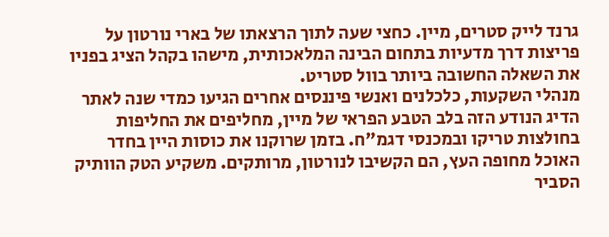גרנד לייק סטרים, מיין. כחצי שעה לתוך הרצאתו של בארי נורטון על פריצות דרך מדעיות בתחום הבינה המלאכותית, מישהו בקהל הציג בפניו את השאלה החשובה ביותר בוול סטריט.
מנהלי השקעות, כלכלנים ואנשי פיננסים אחרים הגיעו כמדי שנה לאתר הדיג הנודע הזה בלב הטבע הפראי של מיין, מחליפים את החליפות בחולצות טריקו ובמכנסי דגמ"ח. בזמן שרוקנו את כוסות היין בחדר האוכל מחופה העץ, הם הקשיבו לנורטון, מרותקים. משקיע הטק הוותיק הסביר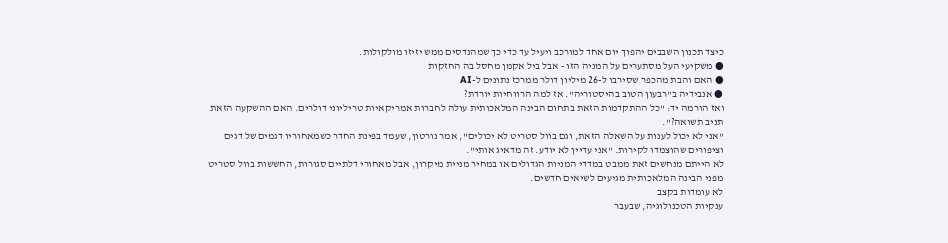כיצד תכנון השבבים יהפוך יום אחד למורכב ויעיל עד כדי כך שמהנדסים ממש יזיזו מולקולות.
● משקיעי העל מסתערים על המניה הזו - אבל ביל אקמן מחסל בה החזקות
● האם והבת מהכפר שסירבו ל-26 מיליון דולר ממרכז נתונים ל-AI
● אנבידיה ב"רבעון הטוב בהיסטוריה". אז למה הרווחיות יורדת?
ואז הורמה יד: "כל ההתקדמות הזאת בתחום הבינה המלאכותית עולה לחברות אמריקאיות טריליוני דולרים. האם ההשקעה הזאת תניב תשואה?".
"אני לא יכול לענות על השאלה הזאת, וגם בוול סטריט לא יכולים", אמר נורטון, שעמד בפינת החדר כשמאחוריו דגמים של דגים וציפורים שהוצמדו לקירות. "אני עדיין לא יודע. זה מדאיג אותי".
לא הייתם מנחשים זאת ממבט במדדי המניות הגדולים או במחיר מניית מיקרון, אבל מאחורי דלתיים סגורות, החששות בוול סטריט מפני הבינה המלאכותית מגיעים לשיאים חדשים.
לא עומדות בקצב
ענקיות הטכנולוגיה, שבעבר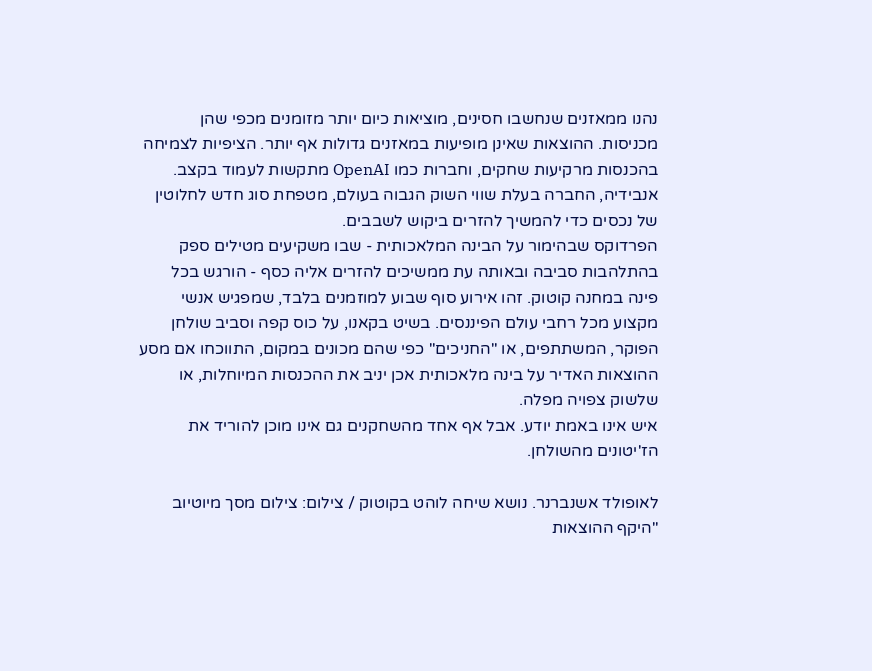נהנו ממאזנים שנחשבו חסינים, מוציאות כיום יותר מזומנים מכפי שהן מכניסות. ההוצאות שאינן מופיעות במאזנים גדולות אף יותר. הציפיות לצמיחה בהכנסות מרקיעות שחקים, וחברות כמו OpenAI מתקשות לעמוד בקצב. אנבידיה, החברה בעלת שווי השוק הגבוה בעולם, מטפחת סוג חדש לחלוטין של נכסים כדי להמשיך להזרים ביקוש לשבבים.
הפרדוקס שבהימור על הבינה המלאכותית - שבו משקיעים מטילים ספק בהתלהבות סביבה ובאותה עת ממשיכים להזרים אליה כסף - הורגש בכל פינה במחנה קוטוק. זהו אירוע סוף שבוע למוזמנים בלבד, שמפגיש אנשי מקצוע מכל רחבי עולם הפיננסים. בשיט בקאנו, על כוס קפה וסביב שולחן הפוקר, המשתתפים, או "החניכים" כפי שהם מכונים במקום, התווכחו אם מסע ההוצאות האדיר על בינה מלאכותית אכן יניב את ההכנסות המיוחלות, או שלשוק צפויה מפלה.
איש אינו באמת יודע. אבל אף אחד מהשחקנים גם אינו מוכן להוריד את הז'יטונים מהשולחן.

לאופולד אשנברנר. נושא שיחה לוהט בקוטוק / צילום: צילום מסך מיוטיוב
"היקף ההוצאות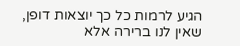הגיע לרמות כל כך יוצאות דופן, שאין לנו ברירה אלא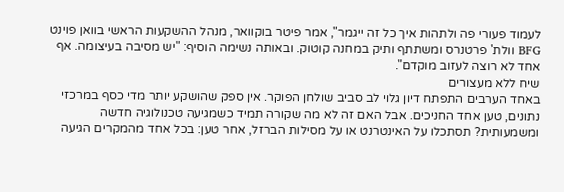לעמוד פעורי פה ולתהות איך כל זה ייגמר", אמר פיטר בוקוואר, מנהל ההשקעות הראשי בוואן פוינט BFG וולת' פרטנרס ומשתתף ותיק במחנה קוטוק. ובאותה נשימה הוסיף: "יש מסיבה בעיצומה. אף אחד לא רוצה לעזוב מוקדם".
שיח ללא מעצורים
באחד הערבים התפתח דיון גלוי לב סביב שולחן הפוקר. אין ספק שהושקע יותר מדי כסף במרכזי נתונים, טען אחד החניכים. אבל האם זה לא מה שקורה תמיד כשמגיעה טכנולוגיה חדשה ומשמעותית? תסתכלו על האינטרנט או על מסילות הברזל, אחר טען: בכל אחד מהמקרים הגיעה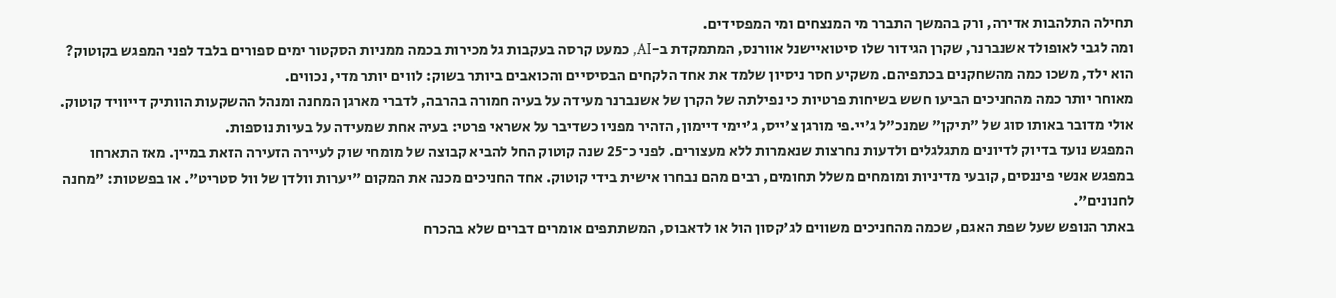תחילה התלהבות אדירה, ורק בהמשך התברר מי המנצחים ומי המפסידים.
ומה לגבי לאופולד אשנברנר, שקרן הגידור שלו סיטואיישנל אוורנס, המתמקדת ב-AI, כמעט קרסה בעקבות גל מכירות בכמה ממניות הסקטור ימים ספורים בלבד לפני המפגש בקוטוק? הוא ילד, משכו כמה מהשחקנים בכתפיהם. משקיע חסר ניסיון שלמד את אחד הלקחים הבסיסיים והכואבים ביותר בשוק: לווים יותר מדי, נכווים.
מאוחר יותר כמה מהחניכים הביעו חשש בשיחות פרטיות כי נפילתה של הקרן של אשנברנר מעידה על בעיה חמורה בהרבה, לדברי מארגן המחנה ומנהל ההשקעות הוותיק דייוויד קוטוק. אולי מדובר באותו סוג של "תיקן" שמנכ"ל ג'יי.פי מורגן צ'ייס, ג'יימי דיימון, הזהיר מפניו כשדיבר על אשראי פרטי: בעיה אחת שמעידה על בעיות נוספות.
המפגש נועד בדיוק לדיונים מתגלגלים ולדעות נחרצות שנאמרות ללא מעצורים. לפני כ־25 שנה קוטוק החל להביא קבוצה של מומחי שוק לעיירה הזעירה הזאת במיין. מאז התארחו במפגש אנשי פיננסים, קובעי מדיניות ומומחים משלל תחומים, רבים מהם נבחרו אישית בידי קוטוק. אחד החניכים מכנה את המקום "יערות וולדן של וול סטריט". או בפשטות: "מחנה לחנונים".
באתר הנופש שעל שפת האגם, שכמה מהחניכים משווים לג'קסון הול או לדאבוס, המשתתפים אומרים דברים שלא בהכרח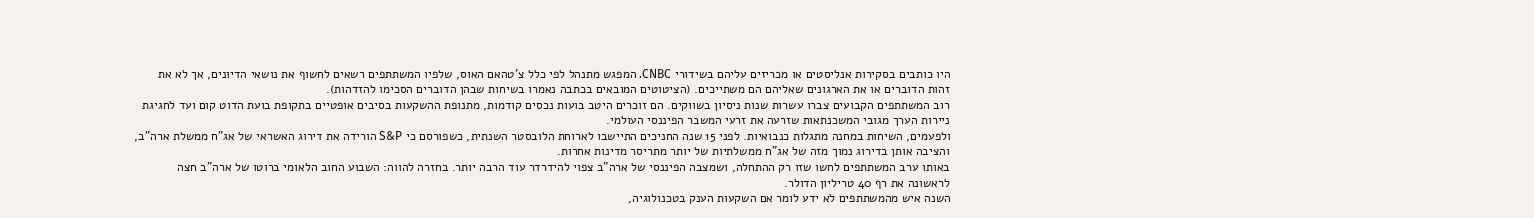היו כותבים בסקירות אנליסטים או מכריזים עליהם בשידורי CNBC. המפגש מתנהל לפי כלל צ'טהאם האוס, שלפיו המשתתפים רשאים לחשוף את נושאי הדיונים, אך לא את זהות הדוברים או את הארגונים שאליהם הם משתייכים. (הציטוטים המובאים בכתבה נאמרו בשיחות שבהן הדוברים הסכימו להזדהות).
רוב המשתתפים הקבועים צברו עשרות שנות ניסיון בשווקים. הם זוכרים היטב בועות נכסים קודמות, מתנופת ההשקעות בסיבים אופטיים בתקופת בועת הדוט קום ועד לחגיגת ניירות הערך מגובי המשכנתאות שזרעה את זרעי המשבר הפיננסי העולמי.
ולפעמים, השיחות במחנה מתגלות כנבואיות. לפני 15 שנה החניכים התיישבו לארוחת הלובסטר השנתית, כשפורסם כי S&P הורידה את דירוג האשראי של אג"ח ממשלת ארה"ב, והציבה אותן בדירוג נמוך מזה של אג"ח ממשלתיות של יותר מתריסר מדינות אחרות.
באותו ערב המשתתפים לחשו שזו רק ההתחלה, ושמצבה הפיננסי של ארה"ב צפוי להידרדר עוד הרבה יותר. בחזרה להווה: השבוע החוב הלאומי ברוטו של ארה"ב חצה לראשונה את רף 40 טריליון הדולר.
השנה איש מהמשתתפים לא ידע לומר אם השקעות הענק בטכנולוגיה,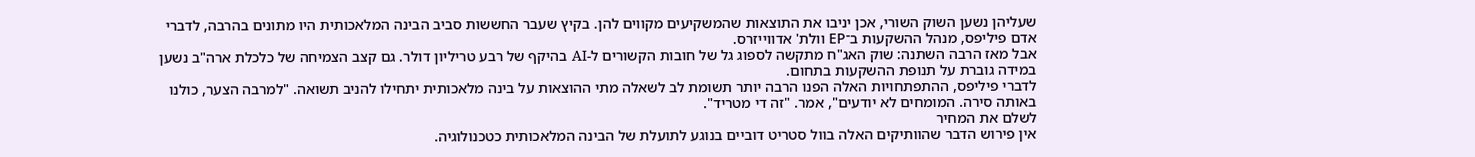שעליהן נשען השוק השורי, אכן יניבו את התוצאות שהמשקיעים מקווים להן. בקיץ שעבר החששות סביב הבינה המלאכותית היו מתונים בהרבה, לדברי אדם פיליפס, מנהל ההשקעות ב־EP וולת' אדווייזרס.
אבל מאז הרבה השתנה: שוק האג"ח מתקשה לספוג גל של חובות הקשורים ל-AI בהיקף של רבע טריליון דולר. גם קצב הצמיחה של כלכלת ארה"ב נשען במידה גוברת על תנופת ההשקעות בתחום.
לדברי פיליפס, ההתפתחויות האלה הפנו הרבה יותר תשומת לב לשאלה מתי ההוצאות על בינה מלאכותית יתחילו להניב תשואה. "למרבה הצער, כולנו באותה סירה. המומחים לא יודעים", אמר. "זה די מטריד".
לשלם את המחיר
אין פירוש הדבר שהוותיקים האלה בוול סטריט דוביים בנוגע לתועלת של הבינה המלאכותית כטכנולוגיה.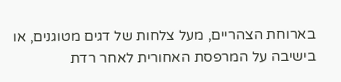בארוחת הצהריים, מעל צלחות של דגים מטוגנים, או בישיבה על המרפסת האחורית לאחר רדת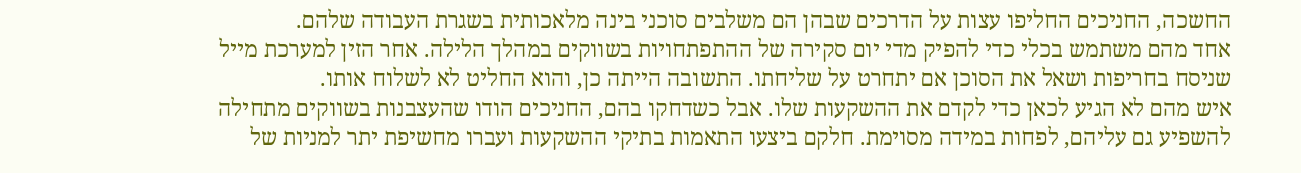החשכה, החניכים החליפו עצות על הדרכים שבהן הם משלבים סוכני בינה מלאכותית בשגרת העבודה שלהם.
אחד מהם משתמש בכלי כדי להפיק מדי יום סקירה של ההתפתחויות בשווקים במהלך הלילה. אחר הזין למערכת מייל שניסח בחריפות ושאל את הסוכן אם יתחרט על שליחתו. התשובה הייתה כן, והוא החליט לא לשלוח אותו.
איש מהם לא הגיע לכאן כדי לקדם את ההשקעות שלו. אבל כשדחקו בהם, החניכים הודו שהעצבנות בשווקים מתחילה להשפיע גם עליהם, לפחות במידה מסוימת. חלקם ביצעו התאמות בתיקי ההשקעות ועברו מחשיפת יתר למניות של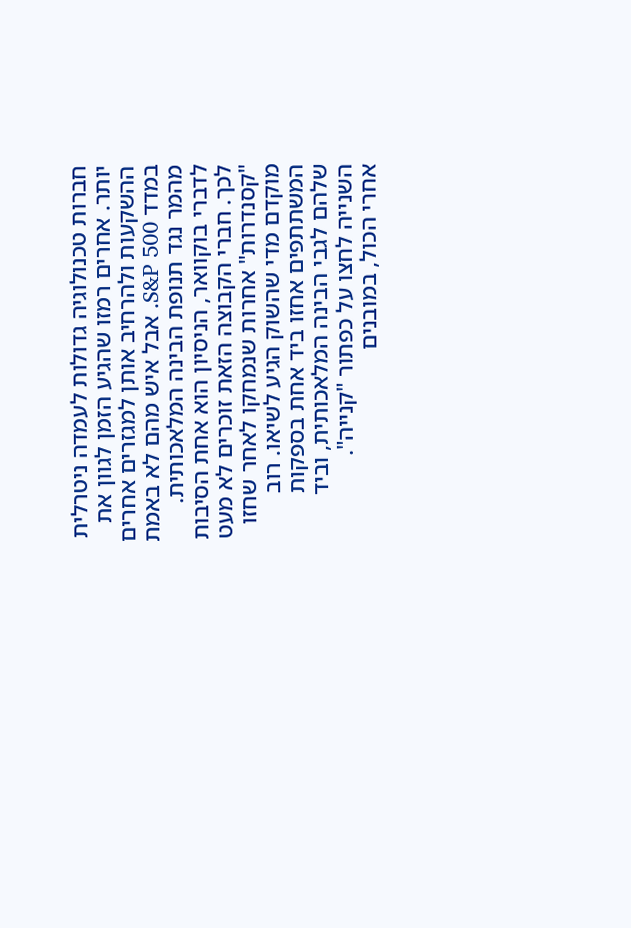חברות טכנולוגיה גדולות לעמדה ניטרלית יותר. אחרים רמזו שהגיע הזמן לגוון את ההשקעות ולהרחיב אותן למגזרים אחרים במדד S&P 500. אבל איש מהם לא באמת מהמר נגד תנופת הבינה המלאכותית.
לדברי בוקוואר, הניסיון הוא אחת הסיבות לכך. חברי הקבוצה הזאת זוכרים לא מעט "קסנדרות" אחרות שנמחקו לאחר שחזו מוקדם מדי שהשוק הגיע לשיאו. רוב המשתתפים אחזו ביד אחת בספקות שלהם לגבי הבינה המלאכותית, וביד השנייה לחצו על כפתור "קנייה".
אחרי הכול, במובנים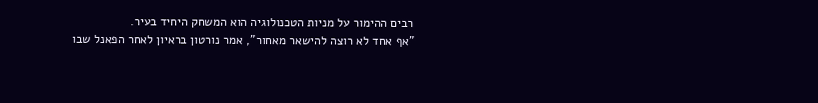רבים ההימור על מניות הטכנולוגיה הוא המשחק היחיד בעיר.
"אף אחד לא רוצה להישאר מאחור", אמר נורטון בראיון לאחר הפאנל שבו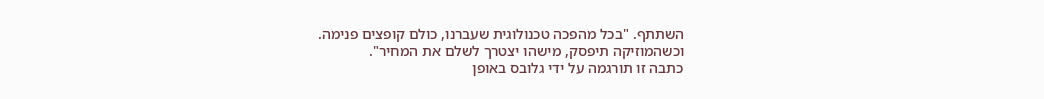השתתף. "בכל מהפכה טכנולוגית שעברנו, כולם קופצים פנימה. וכשהמוזיקה תיפסק, מישהו יצטרך לשלם את המחיר".
כתבה זו תורגמה על ידי גלובס באופן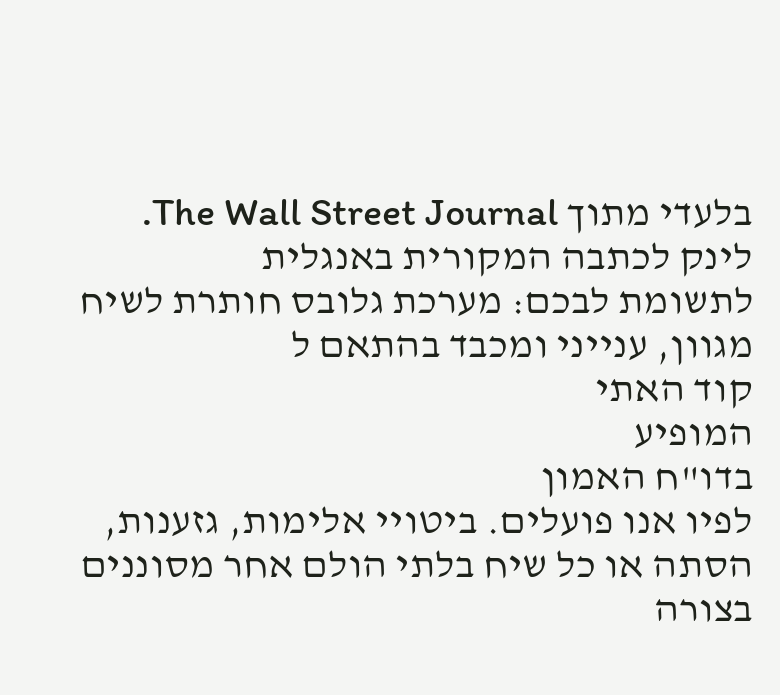בלעדי מתוך The Wall Street Journal. לינק לכתבה המקורית באנגלית
לתשומת לבכם: מערכת גלובס חותרת לשיח מגוון, ענייני ומכבד בהתאם ל
קוד האתי
המופיע
בדו"ח האמון
לפיו אנו פועלים. ביטויי אלימות, גזענות, הסתה או כל שיח בלתי הולם אחר מסוננים בצורה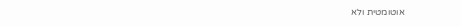אוטומטית ולא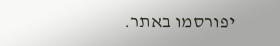יפורסמו באתר.